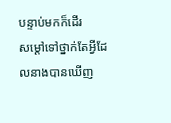បន្ទាប់មកក៏ដើរ
សម្ដៅទៅថ្នាក់តែអ្វីដែលនាងបានឃើញ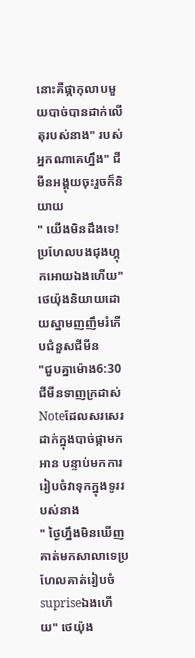នោះគឺផ្កាកុលាបមួយបាច់បានដាក់លើតុរបស់នាង" របស់អ្នកណាគេហ្នឹង" ជីមីនអង្គុយចុះរួចក៏និយាយ
" យើងមិនដឹងទេ! ប្រហែលបងជុងហ្គុកអោយឯងហើយ"ថេយ៉ុងនិយាយដោយស្នាមញញឹមរំភើបជំនួសជីមីន
"ជួបគ្នាម៉ោង6:30 ជីមីនទាញក្រដាស់Noteដែលសរសេរដាក់ក្នុងបាច់ផ្កាមកអាន បន្ទាប់មកការរៀបចំវាទុកក្នុងទូររបស់នាង
" ថ្ងៃហ្នឹងមិនឃើញគាត់មកសាលាទេប្រហែលគាត់រៀបចំsupriseឯងហើយ" ថេយ៉ុង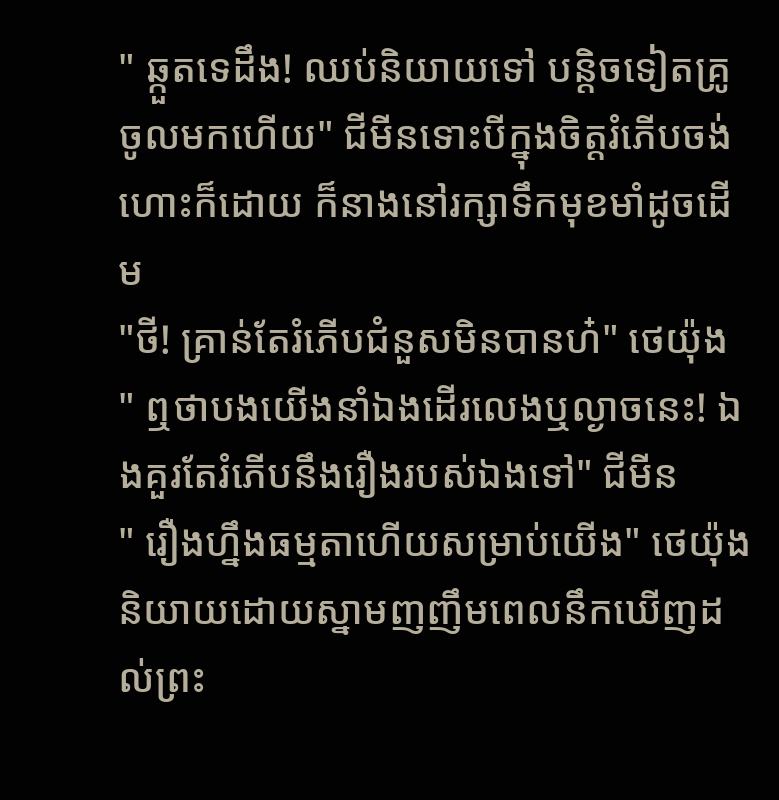" ឆ្កួតទេដឹង! ឈប់និយាយទៅ បន្ដិចទៀតគ្រូចូលមកហើយ" ជីមីនទោះបីក្នុងចិត្តរំភើបចង់ហោះក៏ដោយ ក៏នាងនៅរក្សាទឹកមុខមាំដូចដើម
"ថី! គ្រាន់តែរំភើបជំនួសមិនបានហ៎" ថេយ៉ុង
" ឮថាបងយើងនាំឯងដើរលេងឬល្ងាចនេះ! ឯងគួរតែរំភើបនឹងរឿងរបស់ឯងទៅ" ជីមីន
" រឿងហ្នឹងធម្មតាហើយសម្រាប់យើង" ថេយ៉ុងនិយាយដោយស្នាមញញឹមពេលនឹកឃើញដល់ព្រះ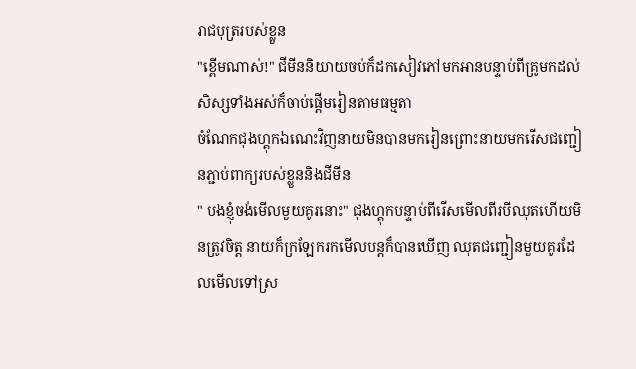រាជបុត្ររបស់ខ្លួន
"ខ្ពើមណាស់!" ជីមីននិយាយចប់ក៏ដកសៀវភៅមកអានបន្ទាប់ពីគ្រូមកដល់សិស្សទាំងអស់ក៏ចាប់ផ្ដើមរៀនតាមធម្មតា
ចំណែកជុងហ្គុកឯណេះវិញនាយមិនបានមករៀនព្រោះនាយមករើសជញ្ជៀនភ្ជាប់ពាក្យរបស់ខ្លួននិងជីមីន
" បងខ្ញុំចង់មើលមួយគូរនោះ" ជុងហ្គុកបន្ទាប់ពីរើសមើលពីរបីឈុតហើយមិនត្រូវចិត្ត នាយក៏ក្រឡែករកមើលបន្តក៏បានឃើញ ឈុតជញ្ជៀនមួយគូរដែលមើលទៅស្រ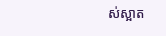ស់ស្អាត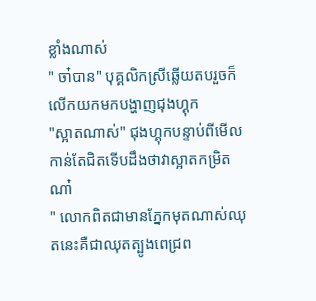ខ្លាំងណាស់
" ចា៎បាន" បុគ្គលិកស្រីឆ្លើយតបរួចក៏លើកយកមកបង្ហាញជុងហ្គុក
"ស្អាតណាស់" ជុងហ្គុកបន្ទាប់ពីមើលកាន់តែជិតទើបដឹងថាវាស្អាតកម្រិតណា៎
" លោកពិតជាមានភ្នែកមុតណាស់ឈុតនេះគឺជាឈុតត្បូងពេជ្រព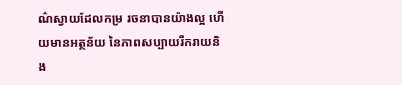ណ៌ស្វាយដែលកម្រ រចនាបានយ៉ាងល្អ ហើយមានអត្ថន័យ នៃភាពសប្បាយរីករាយនិង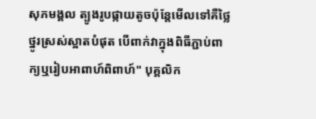សុភមង្គល ត្បូងរូបផ្កាយតូចប៉ុន្ដែមើលទៅគឺថ្លៃថ្នូរស្រស់ស្អាតបំផុត បើពាក់វាក្នុងពិធីភ្ជាប់ពាក្យឬរៀបអាពាហ៍ពិពាហ៍" បុគ្គលិក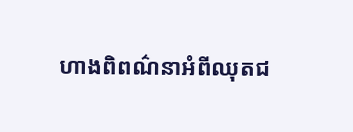ហាងពិពណ៌នាអំពីឈុតជ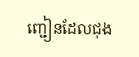ញ្ជៀនដែលជុង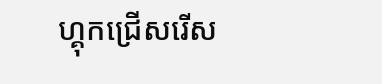ហ្គុកជ្រើសរើស